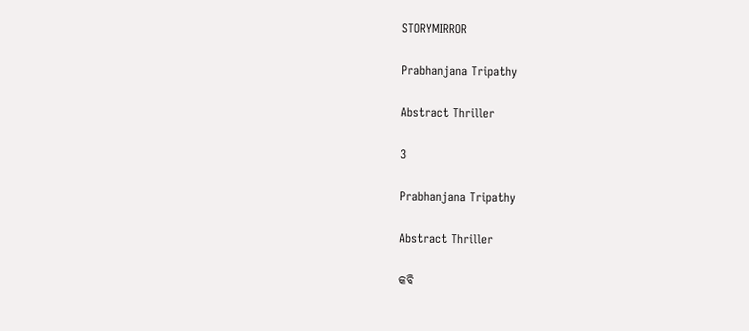STORYMIRROR

Prabhanjana Tripathy

Abstract Thriller

3

Prabhanjana Tripathy

Abstract Thriller

କବି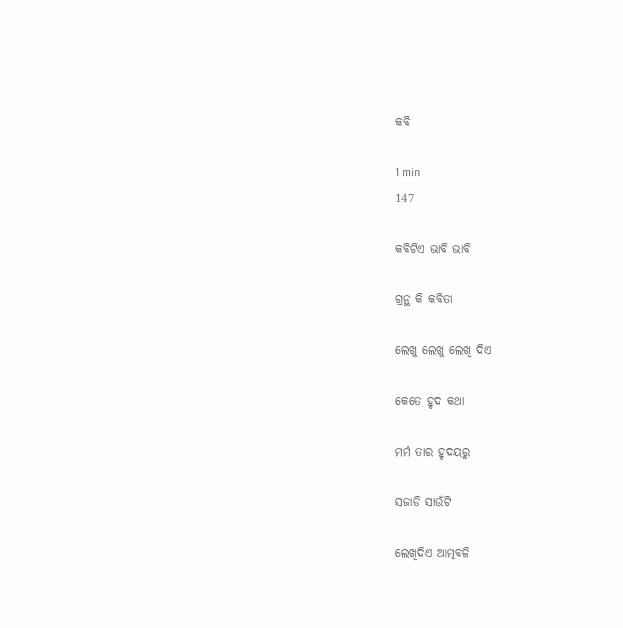କବି

1 min
147

କବିଟିଏ ଭାବି ଭାବି

ଗ୍ରନ୍ଥ କି କବିତା

ଲେଖୁ ଲେଖୁ ଲେଖି ଦିଏ

କେତେ ହୃଦ କଥା

ମର୍ମ ତାର ହୃଦୟରୁ

ସଜାଡି ସାଉଁଟି

ଲେଖିଦିଏ ଆତ୍ମବଳି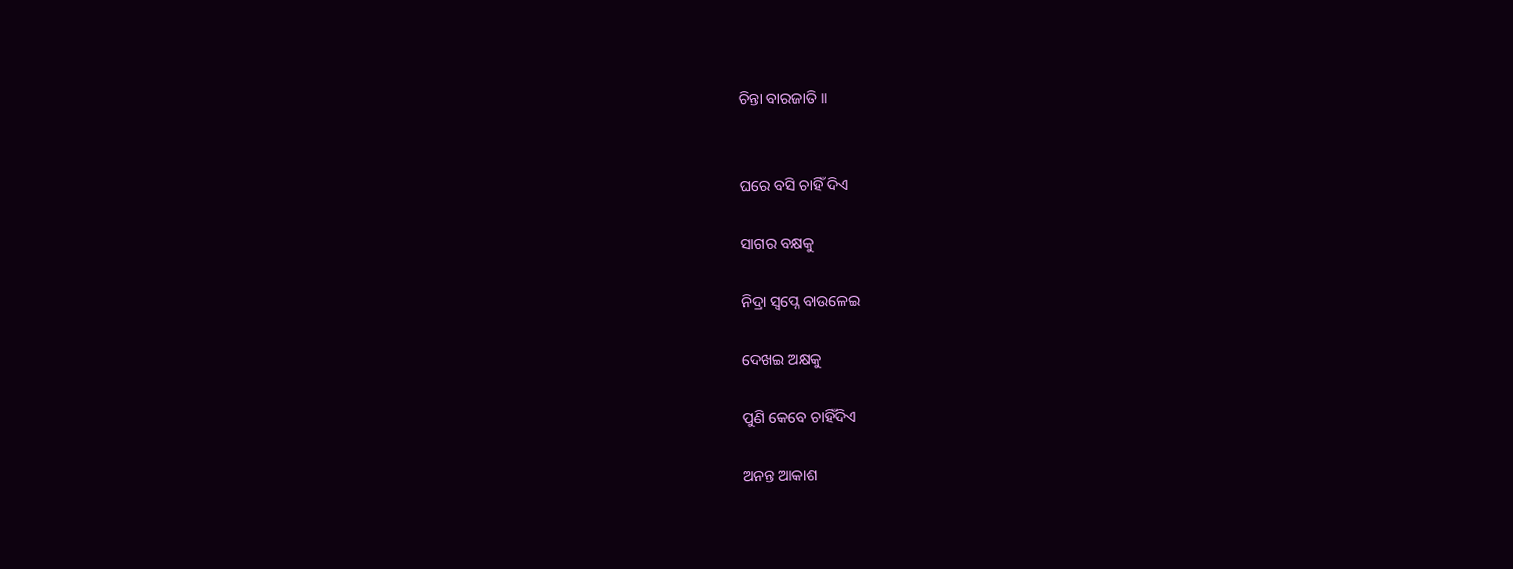ଚିନ୍ତା ବାରଜାତି ।।


ଘରେ ବସି ଚାହିଁ ଦିଏ

ସାଗର ବକ୍ଷକୁ

ନିଦ୍ରା ସ୍ୱପ୍ନେ ବାଉଳେଇ

ଦେଖଇ ଅକ୍ଷକୁ

ପୁଣି କେବେ ଚାହିଁଦିଏ

ଅନନ୍ତ ଆକାଶ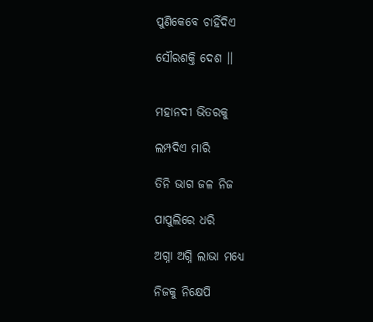ପୁଣିକେବେ ଚାହିଁଦିଏ

ସୌରଶକ୍ତି ଦେଶ ।।


ମହାନଦୀ ଭିତରକୁ

ଲମ୍ପଦିଏ ମାରି

ତିନି ଭାଗ ଜଳ ନିଜ

ପାପୁଲିରେ ଧରି

ଅଗ୍ନା ଅଗ୍ନି ଲାଭା ମଧ୍ୟେ

ନିଜକୁ ନିକ୍ଷେପି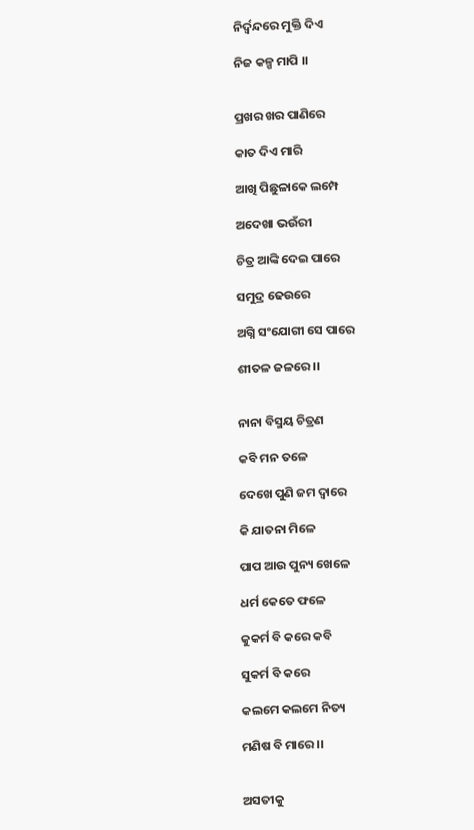ନିର୍ଦ୍ୱନ୍ଦରେ ମୁକ୍ତି ଦିଏ

ନିଜ କଳ୍ପ ମାପି ।।


ପ୍ରଖର ଖର ପାଣିରେ

କାତ ଦିଏ ମାରି

ଆଖି ପିଛୁଳାକେ ଲମ୍ପେ

ଅଦେଖା ଭଉଁରୀ

ଚିତ୍ର ଆଙ୍କି ଦେଇ ପାରେ

ସମୁଦ୍ର ଢେଉରେ

ଅଗ୍ନି ସଂଯୋଗୀ ସେ ପାରେ

ଶୀତଳ ଜଳରେ ।।


ନାନା ବିସ୍ମୟ ଚିତ୍ରଣ

କବି ମନ ତଳେ

ଦେଖେ ପୁଣି ଜମ ଦ୍ୱାରେ

କି ଯାତନା ମିଳେ

ପାପ ଆଉ ପୁନ୍ୟ ଖେଳେ

ଧର୍ମ କେତେ ଫଳେ

କୁକର୍ମ ବି କରେ କବି

ସୁକର୍ମ ବି କରେ

କଲମେ କଲମେ ନିତ୍ୟ

ମଣିଷ ବି ମାରେ ।।


ଅସତୀକୁ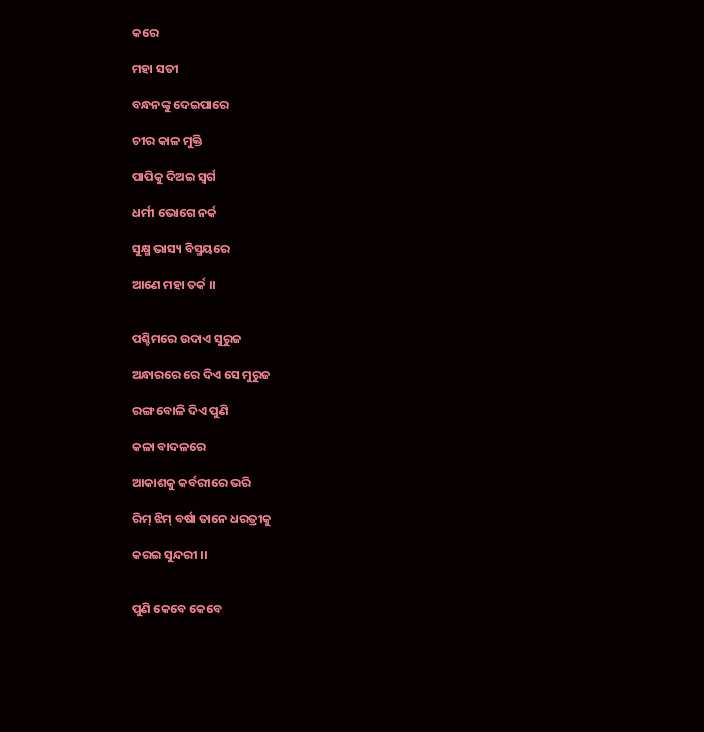କରେ

ମହା ସତୀ

ବନ୍ଧନଙ୍କୁ ଦେଇପାରେ

ଚୀର କାଳ ମୁକ୍ତି

ପାପିକୁ ଦିଅଇ ସ୍ୱର୍ଗ

ଧର୍ମୀ ଭୋଗେ ନର୍କ

ସୁକ୍ଷ୍ମ ଭାସ୍ୟ ବିସ୍ମୟରେ

ଆଣେ ମହା ତର୍କ ।।


ପଶ୍ଚିମରେ ଉଦାଏ ସୁରୁଜ

ଅନ୍ଧାରରେ ରେ ଦିଏ ସେ ମୁରୁଜ

ରଙ୍ଗ ବୋଳି ଦିଏ ପୁଣି

କଳା ବାଦଳରେ

ଆକାଶକୁ କର୍ବରୀରେ ଭରି

ରିମ୍ ଝିମ୍ ବର୍ଷା ତାନେ ଧରତ୍ରୀକୁ

କରଇ ସୁନ୍ଦରୀ ।।


ପୁଣି କେବେ କେବେ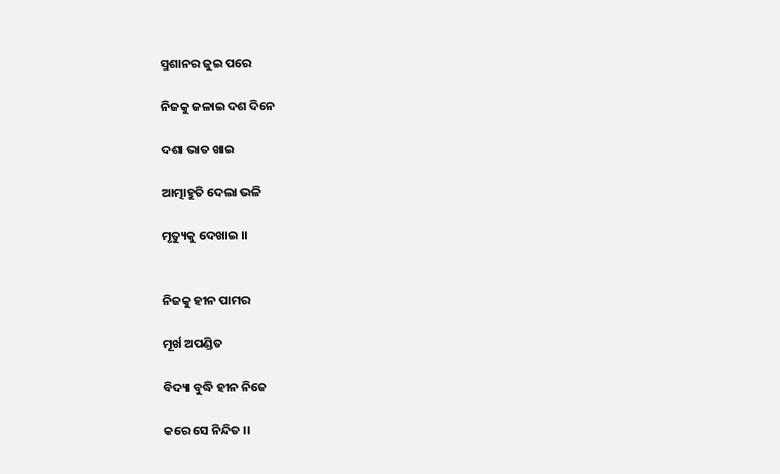ସ୍ମଶାନର ଜୁଇ ପରେ

ନିଜକୁ ଜଳାଇ ଦଶ ଦିନେ

ଦଶା ଭାତ ଖାଇ

ଆତ୍ମାହୁତି ଦେଲା ଭଳି

ମୃତ୍ୟୁକୁ ଦେଖାଇ ।।


ନିଜକୁ ହୀନ ପାମର

ମୂର୍ଖ ଅପଣ୍ଡିତ

ବିଦ୍ୟା ବୁଦ୍ଧି ହୀନ ନିଜେ

କରେ ସେ ନିନ୍ଦିତ ।।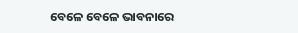ବେଳେ ବେଳେ ଭାବନାରେ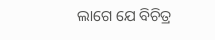ଲାଗେ ଯେ ବିଚିତ୍ର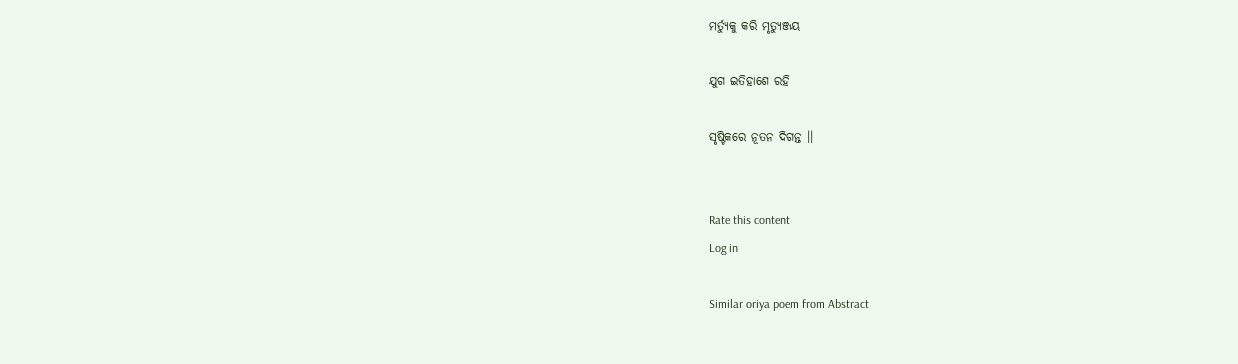ମର୍ତ୍ୟୁକୁ କରି ମୃତ୍ୟୁଞ୍ଜୟ

ଯୁଗ ଇତିହାଶେ ରହି

ସୃଷ୍ଟିକରେ ନୂତନ ଦିଗନ୍ତ ।।


Rate this content
Log in

Similar oriya poem from Abstract